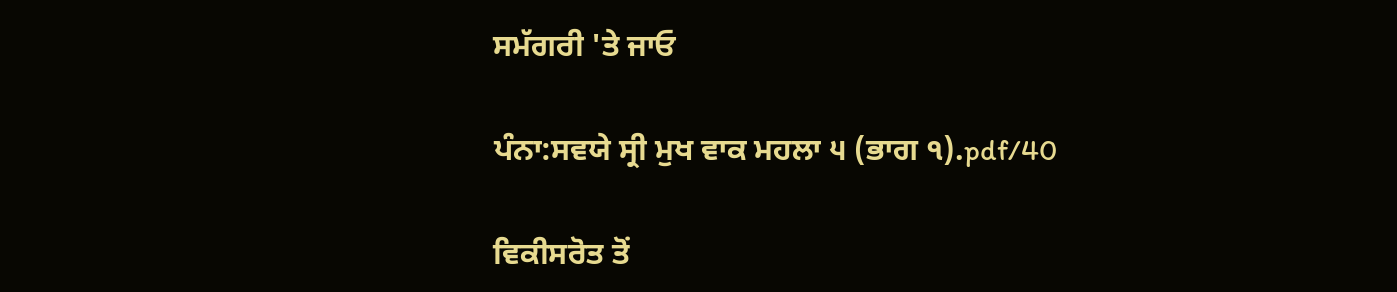ਸਮੱਗਰੀ 'ਤੇ ਜਾਓ

ਪੰਨਾ:ਸਵਯੇ ਸ੍ਰੀ ਮੁਖ ਵਾਕ ਮਹਲਾ ੫ (ਭਾਗ ੧).pdf/40

ਵਿਕੀਸਰੋਤ ਤੋਂ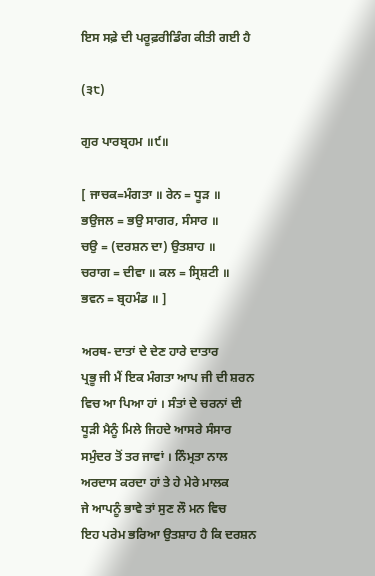ਇਸ ਸਫ਼ੇ ਦੀ ਪਰੂਫ਼ਰੀਡਿੰਗ ਕੀਤੀ ਗਈ ਹੈ

(੩੮)

ਗੁਰ ਪਾਰਬ੍ਰਹਮ ॥੯॥

[ ਜਾਚਕ=ਮੰਗਤਾ ॥ ਰੇਨ = ਧੂੜ ॥
ਭਉਜਲ = ਭਉ ਸਾਗਰ, ਸੰਸਾਰ ॥
ਚਉ = (ਦਰਸ਼ਨ ਦਾ) ਉਤਸ਼ਾਹ ॥
ਚਰਾਗ = ਦੀਵਾ ॥ ਕਲ = ਸ੍ਰਿਸ਼ਟੀ ॥
ਭਵਨ = ਬ੍ਰਹਮੰਡ ॥ ]

ਅਰਥ- ਦਾਤਾਂ ਦੇ ਦੇਣ ਹਾਰੇ ਦਾਤਾਰ
ਪ੍ਰਭੂ ਜੀ ਮੈਂ ਇਕ ਮੰਗਤਾ ਆਪ ਜੀ ਦੀ ਸ਼ਰਨ
ਵਿਚ ਆ ਪਿਆ ਹਾਂ । ਸੰਤਾਂ ਦੇ ਚਰਨਾਂ ਦੀ
ਧੂੜੀ ਮੈਨੂੰ ਮਿਲੇ ਜਿਹਦੇ ਆਸਰੇ ਸੰਸਾਰ
ਸਮੁੰਦਰ ਤੋਂ ਤਰ ਜਾਵਾਂ । ਨਿੰਮ੍ਰਤਾ ਨਾਲ
ਅਰਦਾਸ ਕਰਦਾ ਹਾਂ ਤੇ ਹੇ ਮੇਰੇ ਮਾਲਕ
ਜੇ ਆਪਨੂੰ ਭਾਵੇ ਤਾਂ ਸੁਣ ਲੌ ਮਨ ਵਿਚ
ਇਹ ਪਰੇਮ ਭਰਿਆ ਉਤਸ਼ਾਹ ਹੈ ਕਿ ਦਰਸ਼ਨ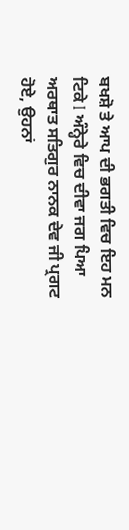ਬਖਸ਼ੋ ਤੇ ਆਪ ਦੀ ਭਗਤੀ ਵਿਚ ਇਹ ਮਨ
ਟਿਕੇ I ਅੰਨ੍ਹੇਰੇ ਵਿਚ ਦੀਵਾ ਜਗ ਪਿਆ
ਅਰਥਾਤ ਸਤਿਗੁਰ ਨਾਨਕ ਦੇਵ ਜੀ ਪ੍ਰਗਟ
ਹੋਏ, ਉਹਨਾਂ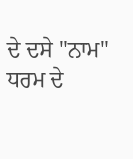ਦੇ ਦਸੇ "ਨਾਮ" ਧਰਮ ਦੇ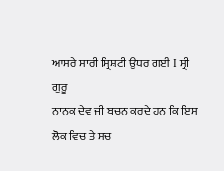ਆਸਰੇ ਸਾਰੀ ਸ੍ਰਿਸ਼ਟੀ ਉਧਰ ਗਈ I ਸ੍ਰੀ ਗੁਰੂ
ਨਾਨਕ ਦੇਵ ਜੀ ਬਚਨ ਕਰਦੇ ਹਨ ਕਿ ਇਸ
ਲੋਕ ਵਿਚ ਤੇ ਸਚ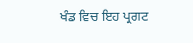ਖੰਡ ਵਿਚ ਇਹ ਪ੍ਰਗਟ